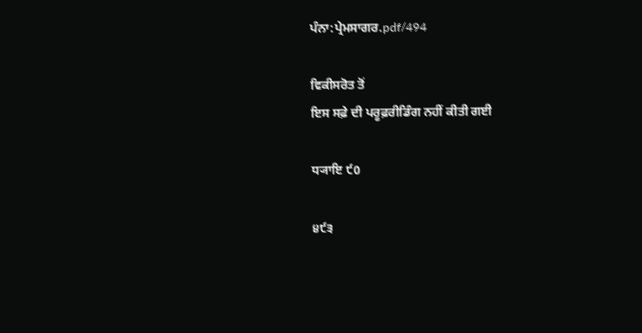ਪੰਨਾ:ਪ੍ਰੇਮਸਾਗਰ.pdf/494

ਵਿਕੀਸਰੋਤ ਤੋਂ
ਇਸ ਸਫ਼ੇ ਦੀ ਪਰੂਫ਼ਰੀਡਿੰਗ ਨਹੀਂ ਕੀਤੀ ਗਈ

ਧ੍ਯਾਇ ੯0

੪੯੩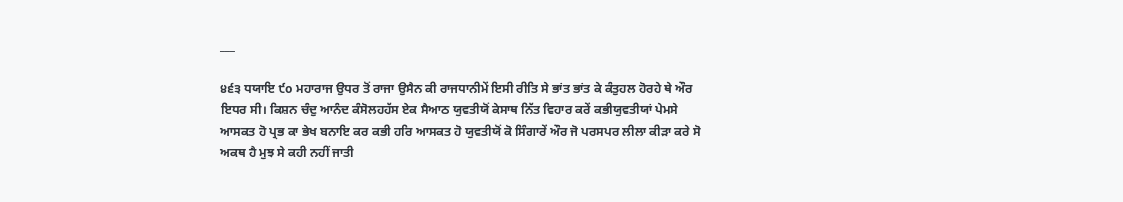___

੪੬੩ ਧਯਾਇ ੯o ਮਹਾਰਾਜ ਉਧਰ ਤੋਂ ਰਾਜਾ ਉਸੈਨ ਕੀ ਰਾਜਧਾਨੀਮੇਂ ਇਸੀ ਰੀਤਿ ਸੇ ਭਾਂਤ ਭਾਂਤ ਕੇ ਕੰਤੁਹਲ ਹੋਰਹੇ ਥੇ ਔਰ ਇਧਰ ਸੀ। ਕਿਸ਼ਨ ਚੰਦੁ ਆਨੰਦ ਕੰਸੋਲਹਹੱਸ ਏਕ ਸੈਆਠ ਯੁਵਤੀਯੋਂ ਕੇਸਾਥ ਨਿੱਤ ਵਿਹਾਰ ਕਰੇਂ ਕਭੀਯੁਵਤੀਯਾਂ ਪੇਮਸੇ ਆਸਕਤ ਹੋ ਪ੍ਰਭ ਕਾ ਭੇਖ ਬਨਾਇ ਕਰ ਕਭੀ ਹਰਿ ਆਸਕਤ ਹੋ ਯੁਵਤੀਯੋਂ ਕੋ ਸਿੰਗਾਰੇਂ ਔਰ ਜੋ ਪਰਸਪਰ ਲੀਲਾ ਕੀੜਾ ਕਰੇ ਸੋ ਅਕਥ ਹੈ ਮੁਝ ਸੇ ਕਹੀ ਨਹੀਂ ਜਾਤੀ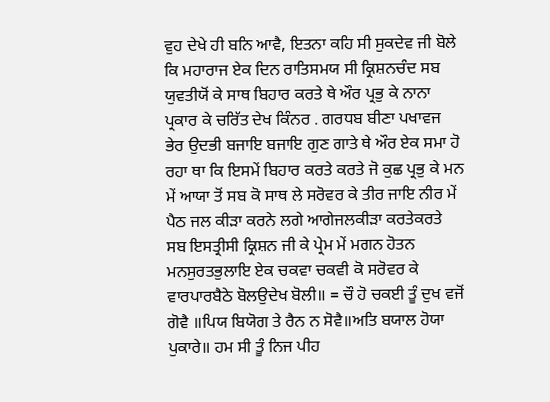ਵੁਹ ਦੇਖੇ ਹੀ ਬਨਿ ਆਵੈ, ਇਤਨਾ ਕਹਿ ਸੀ ਸੁਕਦੇਵ ਜੀ ਬੋਲੇ ਕਿ ਮਹਾਰਾਜ ਏਕ ਦਿਨ ਰਾਤਿਸਮਯ ਸੀ ਕ੍ਰਿਸ਼ਨਚੰਦ ਸਬ ਯੁਵਤੀਯੋਂ ਕੇ ਸਾਥ ਬਿਹਾਰ ਕਰਤੇ ਥੇ ਔਰ ਪ੍ਰਭੁ ਕੇ ਨਾਨਾ ਪ੍ਰਕਾਰ ਕੇ ਚਰਿੱਤ ਦੇਖ ਕਿੰਨਰ . ਗਰਧਬ ਬੀਣਾ ਪਖਾਵਜ ਭੇਰ ਉਦਭੀ ਬਜਾਇ ਬਜਾਇ ਗੁਣ ਗਾਤੇ ਥੇ ਔਰ ਏਕ ਸਮਾ ਹੋ ਰਹਾ ਥਾ ਕਿ ਇਸਮੇਂ ਬਿਹਾਰ ਕਰਤੇ ਕਰਤੇ ਜੋ ਕੁਛ ਪ੍ਰਭੁ ਕੇ ਮਨ ਮੇਂ ਆਯਾ ਤੋਂ ਸਬ ਕੋ ਸਾਥ ਲੇ ਸਰੋਵਰ ਕੇ ਤੀਰ ਜਾਇ ਨੀਰ ਮੇਂ ਪੈਠ ਜਲ ਕੀੜਾ ਕਰਨੇ ਲਗੇ ਆਗੇਜਲਕੀੜਾ ਕਰਤੇਕਰਤੇ ਸਬ ਇਸਤ੍ਰੀਸੀ ਕ੍ਰਿਸ਼ਨ ਜੀ ਕੇ ਪ੍ਰੇਮ ਮੇਂ ਮਗਨ ਹੋਤਨ ਮਨਸੁਰਤਭੁਲਾਇ ਏਕ ਚਕਵਾ ਚਕਵੀ ਕੋ ਸਰੋਵਰ ਕੇ ਵਾਰਪਾਰਬੈਠੇ ਬੋਲਉਦੇਖ ਬੋਲੀ॥ = ਚੌ ਹੋ ਚਕਈ ਤੂੰ ਦੁਖ ਵਜੋਂ ਗੋਵੈ ॥ਪਿਯ ਬਿਯੋਗ ਤੇ ਰੈਨ ਨ ਸੋਵੈ॥ਅਤਿ ਬਯਾਲ ਹੋਯਾ ਪੁਕਾਰੇ॥ ਹਮ ਸੀ ਤੂੰ ਨਿਜ ਪੀਹ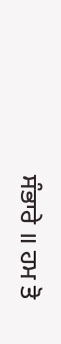ਸੰਭਾਰੇ ॥ ਹਮ ਤੋ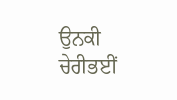ਉਨਕੀ ਚੇਰੀਭਈਂ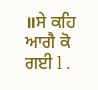॥ਸੇ ਕਹਿ ਆਗੈ ਕੋ ਗਈ l .